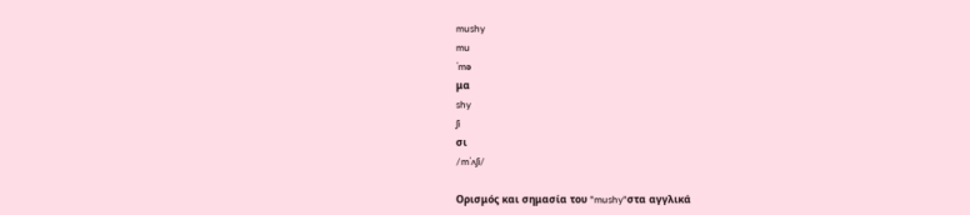mushy
mu
ˈmə
μα
shy
ʃi
σι
/mˈʌʃi/

Ορισμός και σημασία του "mushy"στα αγγλικά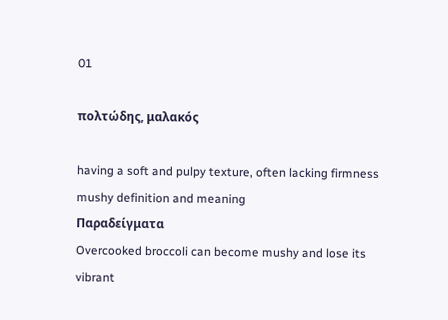01

πολτώδης, μαλακός

having a soft and pulpy texture, often lacking firmness
mushy definition and meaning
Παραδείγματα
Overcooked broccoli can become mushy and lose its vibrant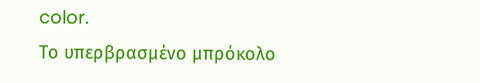color.
Το υπερβρασμένο μπρόκολο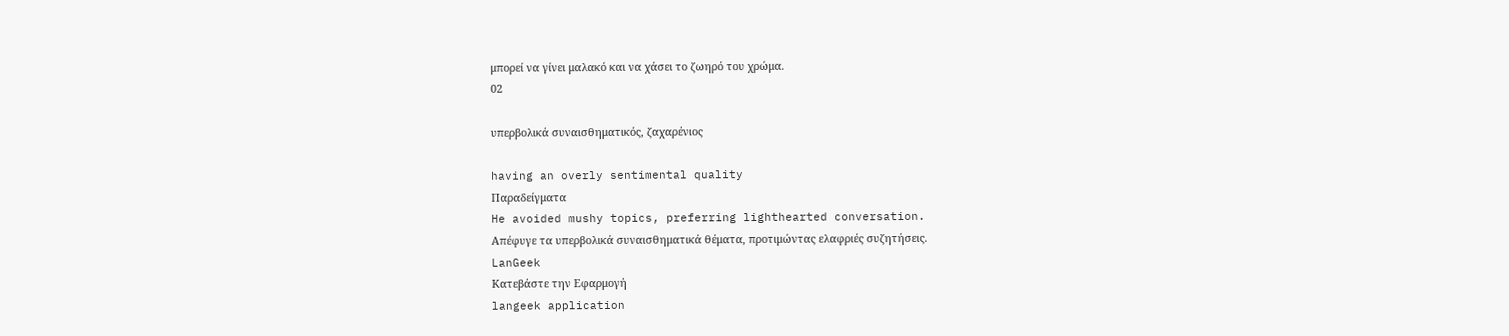μπορεί να γίνει μαλακό και να χάσει το ζωηρό του χρώμα.
02

υπερβολικά συναισθηματικός, ζαχαρένιος

having an overly sentimental quality
Παραδείγματα
He avoided mushy topics, preferring lighthearted conversation.
Απέφυγε τα υπερβολικά συναισθηματικά θέματα, προτιμώντας ελαφριές συζητήσεις.
LanGeek
Κατεβάστε την Εφαρμογή
langeek application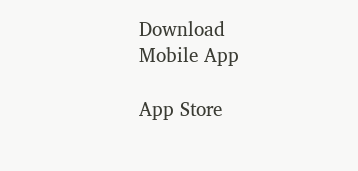Download Mobile App

App Store